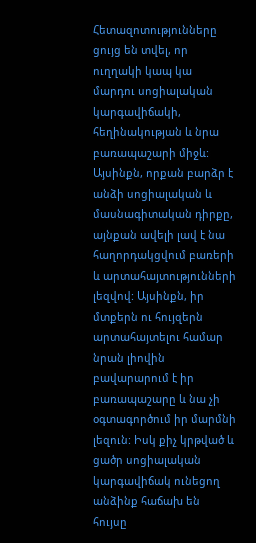Հետազոտությունները ցույց են տվել, որ ուղղակի կապ կա մարդու սոցիալական կարգավիճակի, հեղինակության և նրա բառապաշարի միջև: Այսինքն, որքան բարձր է անձի սոցիալական և մասնագիտական դիրքը, այնքան ավելի լավ է նա հաղորդակցվում բառերի և արտահայտությունների լեզվով: Այսինքն, իր մտքերն ու հույզերն արտահայտելու համար նրան լիովին բավարարում է իր բառապաշարը և նա չի օգտագործում իր մարմնի լեզուն: Իսկ քիչ կրթված և ցածր սոցիալական կարգավիճակ ունեցող անձինք հաճախ են հույսը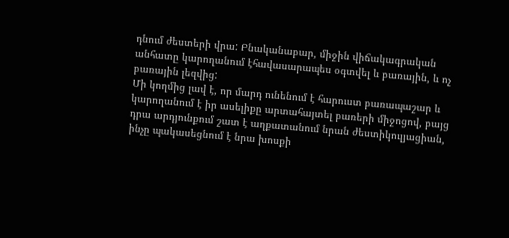դնում ժեստերի վրա: Բնականաբար, միջին վիճակագրական անհատը կարողանում էհավասարապես օգտվել և բառային, և ոչ բառային լեզվից:
Մի կողմից լավ է, որ մարդ ունենում է հարուստ բառապաշար և կարողանում է իր ասելիքը արտահայտել բառերի միջոցով, բայց դրա արդյունքում շատ է աղքատանում նրան ժեստիկուլյացիան, ինչը պակասեցնում է նրա խոսքի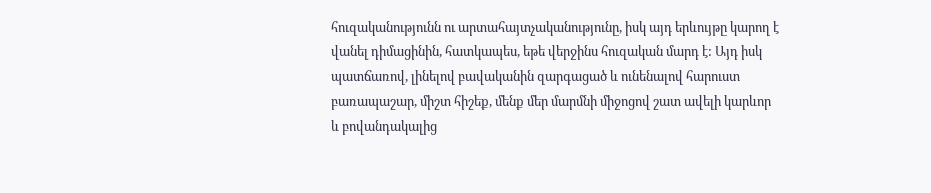հուզականությունն ու արտահայտչականությունը, իսկ այդ երևույթը կարող է վանել դիմացինին, հատկապես, եթե վերջինս հուզական մարդ է: Այդ իսկ պատճառով, լինելով բավականին զարգացած և ունենալով հարուստ բառապաշար, միշտ հիշեք, մենք մեր մարմնի միջոցով շատ ավելի կարևոր և բովանդակալից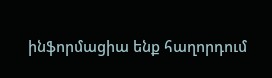ինֆորմացիա ենք հաղորդում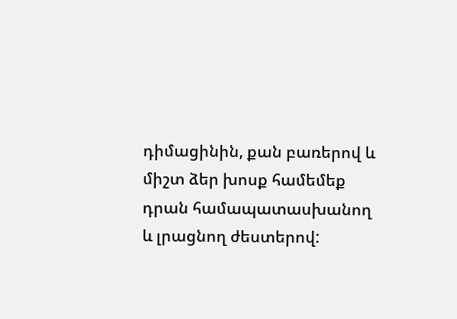դիմացինին, քան բառերով և միշտ ձեր խոսք համեմեք դրան համապատասխանող և լրացնող ժեստերով: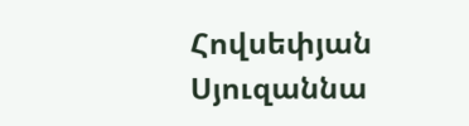Հովսեփյան Սյուզաննա